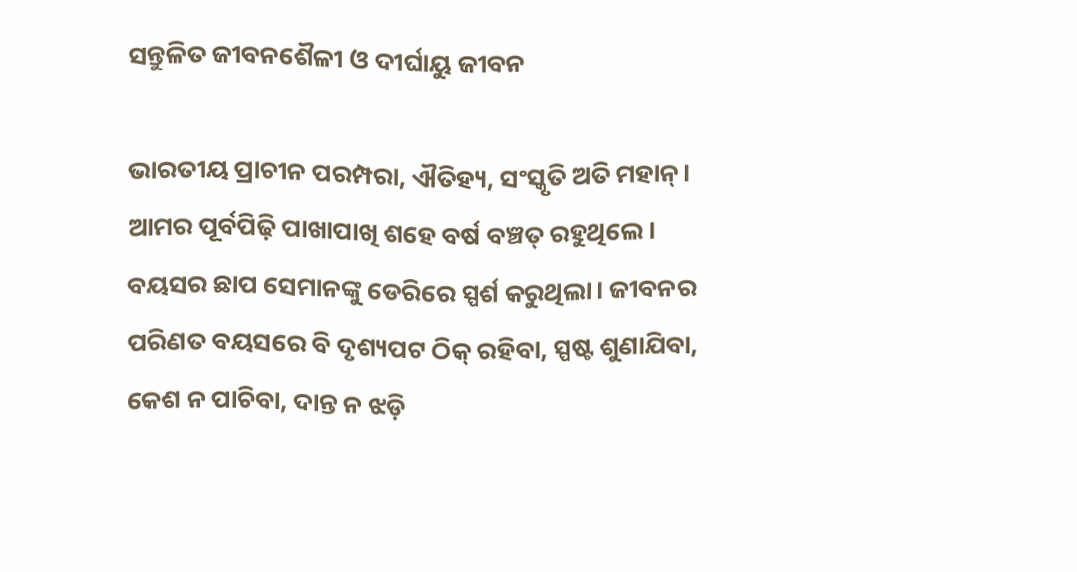ସନ୍ତୁଳିତ ଜୀବନଶୈଳୀ ଓ ଦୀର୍ଘାୟୁ ଜୀବନ

ଭାରତୀୟ ପ୍ରାଚୀନ ପରମ୍ପରା, ଐତିହ୍ୟ, ସଂସ୍କୃତି ଅତି ମହାନ୍‌। ଆମର ପୂର୍ବପିଢ଼ି ପାଖାପାଖି ଶହେ ବର୍ଷ ବଞ୍ଚତ୍ ରହୁଥିଲେ। ବୟସର ଛାପ ସେମାନଙ୍କୁ ଡେରିରେ ସ୍ପର୍ଶ କରୁଥିଲା। ଜୀବନର ପରିଣତ ବୟସରେ ବି ଦୃଶ୍ୟପଟ ଠିକ୍‌ ରହିବା, ସ୍ପଷ୍ଟ ଶୁଣାଯିବା, କେଶ ନ ପାଚିବା, ଦାନ୍ତ ନ ଝଡ଼ି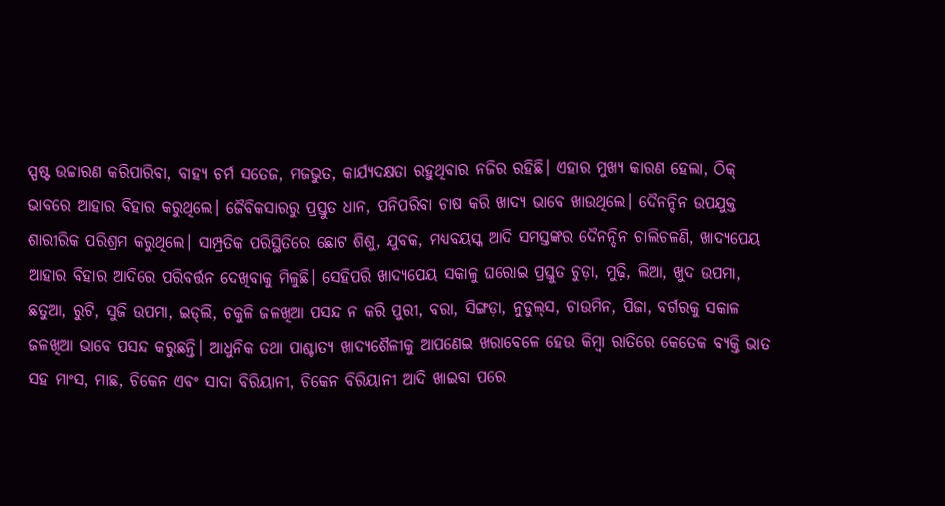ସ୍ପଷ୍ଟ ଉଚ୍ଚାରଣ କରିପାରିବା, ବାହ୍ୟ ଚର୍ମ ସତେଜ, ମଜଭୁତ, କାର୍ଯ୍ୟଦକ୍ଷତା ରହୁଥିବାର ନଜିର ରହିଛି। ଏହାର ମୁଖ୍ୟ କାରଣ ହେଲା, ଠିକ୍‌ ଭାବରେ ଆହାର ବିହାର କରୁଥିଲେ। ଜୈବିକସାରରୁ ପ୍ରସ୍ତୁତ ଧାନ, ପନିପରିବା ଚାଷ କରି ଖାଦ୍ୟ ଭାବେ ଖାଉଥିଲେ। ଦୈନନ୍ଦିନ ଉପଯୁକ୍ତ ଶାରୀରିକ ପରିଶ୍ରମ କରୁଥିଲେ। ସାମ୍ପ୍ରତିକ ପରିସ୍ଥିତିରେ ଛୋଟ ଶିଶୁ, ଯୁବକ, ମଧ୍ୟବୟସ୍କ ଆଦି ସମସ୍ତଙ୍କର ଦୈନନ୍ଦିନ ଚାଲିଚଳଣି, ଖାଦ୍ୟପେୟ
ଆହାର ବିହାର ଆଦିରେ ପରିବର୍ତ୍ତନ ଦେଖିବାକୁ ମିଳୁଛି। ସେହିପରି ଖାଦ୍ୟପେୟ ସକାଳୁ ଘରୋଇ ପ୍ରସ୍ତୁତ ଚୁଡ଼ା, ମୁଢ଼ି, ଲିଆ, ଖୁଦ ଉପମା, ଛତୁଆ, ରୁଟି, ସୁଜି ଉପମା, ଇଡ୍‌ଲି, ଚକୁଳି ଜଳଖିଆ ପସନ୍ଦ ନ କରି ପୁରୀ, ବରା, ସିଙ୍ଗଡ଼ା, ନୁଡୁଲ୍‌ସ, ଚାଉମିନ, ପିଜା, ବର୍ଗରକୁ ସକାଳ ଜଳଖିଆ ଭାବେ ପସନ୍ଦ କରୁଛନ୍ତି। ଆଧୁନିକ ତଥା ପାଶ୍ଚାତ୍ୟ ଖାଦ୍ୟଶୈଳୀକୁ ଆପଣେଇ ଖରାବେଳେ ହେଉ କିମ୍ବା ରାତିରେ କେତେକ ବ୍ୟକ୍ତି ଭାତ ସହ ମାଂସ, ମାଛ, ଚିକେନ ଏବଂ ସାଦା ବିରିୟାନୀ, ଚିକେନ ବିରିୟାନୀ ଆଦି ଖାଇବା ପରେ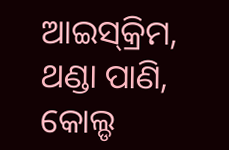ଆଇସ୍‌କ୍ରିମ, ଥଣ୍ଡା ପାଣି, କୋଲ୍ଡ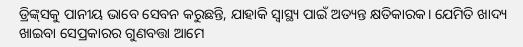ଡ୍ରିଙ୍କ୍‌ସକୁ ପାନୀୟ ଭାବେ ସେବନ କରୁଛନ୍ତି, ଯାହାକି ସ୍ବାସ୍ଥ୍ୟ ପାଇଁ ଅତ୍ୟନ୍ତ କ୍ଷତିକାରକ। ଯେମିତି ଖାଦ୍ୟ ଖାଇବା ସେପ୍ରକାରର ଗୁଣବତ୍ତା ଆମେ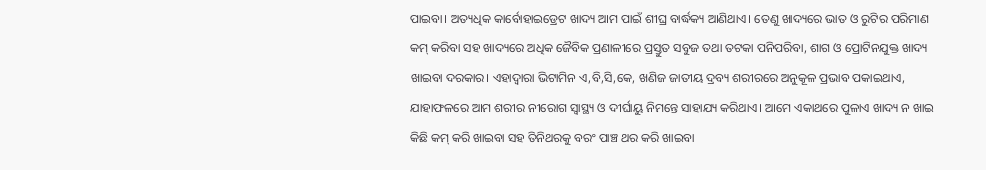ପାଇବା। ଅତ୍ୟଧିକ କାର୍ବୋହାଇଡ୍ରେଟ ଖାଦ୍ୟ ଆମ ପାଇଁ ଶୀଘ୍ର ବାର୍ଦ୍ଧକ୍ୟ ଆଣିଥାଏ। ତେଣୁ ଖାଦ୍ୟରେ ଭାତ ଓ ରୁଟିର ପରିମାଣ କମ୍‌ କରିବା ସହ ଖାଦ୍ୟରେ ଅଧିକ ଜୈବିକ ପ୍ରଣାଳୀରେ ପ୍ରସ୍ତୁତ ସବୁଜ ତଥା ତଟକା ପନିପରିବା, ଶାଗ ଓ ପ୍ରୋଟିନଯୁକ୍ତ ଖାଦ୍ୟ ଖାଇବା ଦରକାର। ଏହାଦ୍ୱାରା ଭିଟାମିନ ଏ,ବି,ସି,କେ, ଖଣିଜ ଜାତୀୟ ଦ୍ରବ୍ୟ ଶରୀରରେ ଅନୁକୂଳ ପ୍ରଭାବ ପକାଇଥାଏ, ଯାହାଫଳରେ ଆମ ଶରୀର ନୀରୋଗ ସ୍ବାସ୍ଥ୍ୟ ଓ ଦୀର୍ଘାୟୁ ନିମନ୍ତେ ସାହାଯ୍ୟ କରିଥାଏ। ଆମେ ଏକାଥରେ ପୁଳାଏ ଖାଦ୍ୟ ନ ଖାଇ କିଛି କମ୍‌ କରି ଖାଇବା ସହ ତିନିଥରକୁ ବରଂ ପାଞ୍ଚ ଥର କରି ଖାଇବା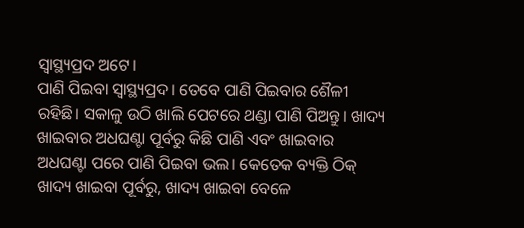ସ୍ବାସ୍ଥ୍ୟପ୍ରଦ ଅଟେ।
ପାଣି ପିଇବା ସ୍ବାସ୍ଥ୍ୟପ୍ରଦ। ତେବେ ପାଣି ପିଇବାର ଶୈଳୀ ରହିଛି। ସକାଳୁ ଉଠି ଖାଲି ପେଟରେ ଥଣ୍ଡା ପାଣି ପିଅନ୍ତୁ। ଖାଦ୍ୟ ଖାଇବାର ଅଧଘଣ୍ଟା ପୂର୍ବରୁ କିଛି ପାଣି ଏବଂ ଖାଇବାର ଅଧଘଣ୍ଟା ପରେ ପାଣି ପିଇବା ଭଲ। କେତେକ ବ୍ୟକ୍ତି ଠିକ୍‌ ଖାଦ୍ୟ ଖାଇବା ପୂର୍ବରୁ, ଖାଦ୍ୟ ଖାଇବା ବେଳେ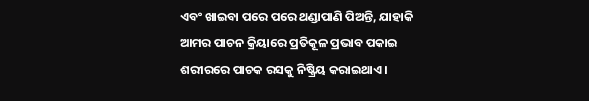ଏବଂ ଖାଇବା ପରେ ପରେ ଥଣ୍ଡାପାଣି ପିଅନ୍ତି, ଯାହାକି ଆମର ପାଚନ କ୍ରିୟାରେ ପ୍ରତିକୂଳ ପ୍ରଭାବ ପକାଇ ଶରୀରରେ ପାଚକ ରସକୁ ନିଷ୍କ୍ରିୟ କରାଇଥାଏ।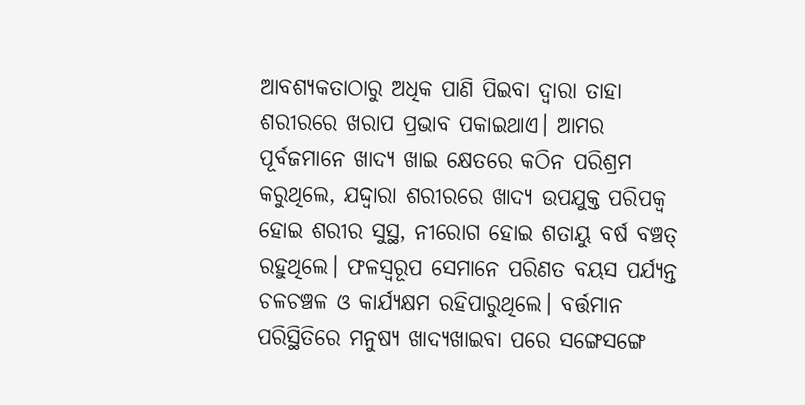ଆବଶ୍ୟକତାଠାରୁ ଅଧିକ ପାଣି ପିଇବା ଦ୍ୱାରା ତାହା ଶରୀରରେ ଖରାପ ପ୍ରଭାବ ପକାଇଥାଏ। ଆମର ପୂର୍ବଜମାନେ ଖାଦ୍ୟ ଖାଇ କ୍ଷେତରେ କଠିନ ପରିଶ୍ରମ କରୁଥିଲେ, ଯଦ୍ଦ୍ବାରା ଶରୀରରେ ଖାଦ୍ୟ ଉପଯୁକ୍ତ ପରିପକ୍ୱ ହୋଇ ଶରୀର ସୁସ୍ଥ, ନୀରୋଗ ହୋଇ ଶତାୟୁ ବର୍ଷ ବଞ୍ଚତ୍ ରହୁଥିଲେ। ଫଳସ୍ବରୂପ ସେମାନେ ପରିଣତ ବୟସ ପର୍ଯ୍ୟନ୍ତ ଚଳଚଞ୍ଚଳ ଓ କାର୍ଯ୍ୟକ୍ଷମ ରହିପାରୁଥିଲେ। ବର୍ତ୍ତମାନ ପରିସ୍ଥିତିରେ ମନୁଷ୍ୟ ଖାଦ୍ୟଖାଇବା ପରେ ସଙ୍ଗେସଙ୍ଗେ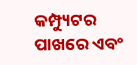କମ୍ପ୍ୟୁଟର ପାଖରେ ଏବଂ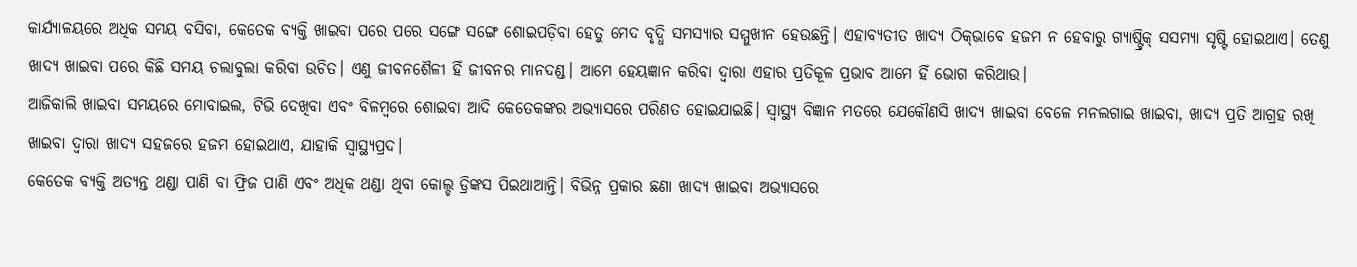କାର୍ଯ୍ୟାଳୟରେ ଅଧିକ ସମୟ ବସିବା, କେତେକ ବ୍ୟକ୍ତି ଖାଇବା ପରେ ପରେ ସଙ୍ଗେ ସଙ୍ଗେ ଶୋଇପଡ଼ିବା ହେତୁ ମେଦ ବୃଦ୍ଧି ସମସ୍ୟାର ସମ୍ମୁଖୀନ ହେଉଛନ୍ତି। ଏହାବ୍ୟତୀତ ଖାଦ୍ୟ ଠିକ୍‌ଭାବେ ହଜମ ନ ହେବାରୁ ଗ୍ୟାଷ୍ଟ୍ରିକ୍‌ ସସମ୍ୟା ସୃଷ୍ଟି ହୋଇଥାଏ। ତେଣୁ ଖାଦ୍ୟ ଖାଇବା ପରେ କିଛି ସମୟ ଚଲାବୁଲା କରିବା ଉଚିତ। ଏଣୁ ଜୀବନଶୈଳୀ ହିଁ ଜୀବନର ମାନଦଣ୍ଡ। ଆମେ ହେୟଜ୍ଞାନ କରିବା ଦ୍ୱାରା ଏହାର ପ୍ରତିକୂଳ ପ୍ରଭାବ ଆମେ ହିଁ ଭୋଗ କରିଥାଉ।
ଆଜିକାଲି ଖାଇବା ସମୟରେ ମୋବାଇଲ, ଟିଭି ଦେଖିବା ଏବଂ ବିଳମ୍ବରେ ଶୋଇବା ଆଦି କେତେକଙ୍କର ଅଭ୍ୟାସରେ ପରିଣତ ହୋଇଯାଇଛି। ସ୍ବାସ୍ଥ୍ୟ ବିଜ୍ଞାନ ମତରେ ଯେକୌଣସି ଖାଦ୍ୟ ଖାଇବା ବେଳେ ମନଲଗାଇ ଖାଇବା, ଖାଦ୍ୟ ପ୍ରତି ଆଗ୍ରହ ରଖି ଖାଇବା ଦ୍ୱାରା ଖାଦ୍ୟ ସହଜରେ ହଜମ ହୋଇଥାଏ, ଯାହାକି ସ୍ବାସ୍ଥ୍ୟପ୍ରଦ।
କେତେକ ବ୍ୟକ୍ତି ଅତ୍ୟନ୍ତ ଥଣ୍ଡା ପାଣି ବା ଫ୍ରିଜ ପାଣି ଏବଂ ଅଧିକ ଥଣ୍ଡା ଥିବା କୋଲ୍ଡ ଡ୍ରିଙ୍କସ ପିଇଥାଆନ୍ତି। ବିଭିନ୍ନ ପ୍ରକାର ଛଣା ଖାଦ୍ୟ ଖାଇବା ଅଭ୍ୟାସରେ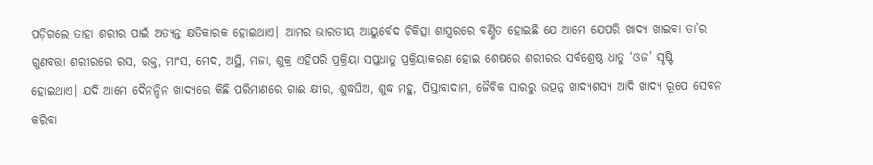ପଡ଼ିଗଲେ ତାହା ଶରୀର ପାଇଁ ଅତ୍ୟନ୍ତ କ୍ଷତିକାରକ ହୋଇଥାଏ। ଆମର ଭାରତୀୟ ଆୟୁର୍ବେଦ ଚିକିତ୍ସା ଶାସ୍ତ୍ରରରେ ବର୍ଣ୍ଣିତ ହୋଇଛି ଯେ ଆମେ ଯେପରି ଖାଦ୍ୟ ଖାଇବା ତା’ର ଗୁଣବତ୍ତା ଶରୀରରେ ରସ, ରକ୍ତ, ମାଂସ, ମେଦ, ଅସ୍ଥି, ମଜା, ଶୁକ୍ର ଏହିପରି ପ୍ରକ୍ରିୟା ସପ୍ତଧାତୁ ପ୍ରକ୍ରିୟାକରଣ ହୋଇ ଶେଷରେ ଶରୀରର ସର୍ବଶ୍ରେଷ୍ଠ ଧାତୁ ‘ଓଜ’ ସୃଷ୍ଟି ହୋଇଥାଏ। ଯଦି ଆମେ ଦୈନନ୍ଦିନ ଖାଦ୍ୟରେ କିଛି ପରିମାଣରେ ଗାଈ କ୍ଷୀର, ଶୁଦ୍ଧଘିଅ, ଶୁଦ୍ଧ ମହୁ, ପିସ୍ତାବାଦାମ, ଜୈବିକ ସାରରୁ ଉତ୍ପନ୍ନ ଖାଦ୍ୟଶସ୍ୟ ଆଦି ଖାଦ୍ୟ ରୂପେ ସେବନ କରିବା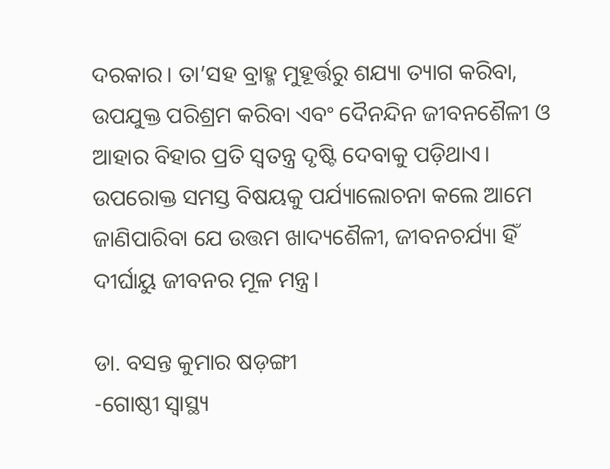ଦରକାର। ତା’ସହ ବ୍ରାହ୍ମ ମୁହୂର୍ତ୍ତରୁ ଶଯ୍ୟା ତ୍ୟାଗ କରିବା, ଉପଯୁକ୍ତ ପରିଶ୍ରମ କରିବା ଏବଂ ଦୈନନ୍ଦିନ ଜୀବନଶୈଳୀ ଓ ଆହାର ବିହାର ପ୍ରତି ସ୍ବତନ୍ତ୍ର ଦୃଷ୍ଟି ଦେବାକୁ ପଡ଼ିଥାଏ।
ଉପରୋକ୍ତ ସମସ୍ତ ବିଷୟକୁ ପର୍ଯ୍ୟାଲୋଚନା କଲେ ଆମେ ଜାଣିପାରିବା ଯେ ଉତ୍ତମ ଖାଦ୍ୟଶୈଳୀ, ଜୀବନଚର୍ଯ୍ୟା ହିଁ ଦୀର୍ଘାୟୁ ଜୀବନର ମୂଳ ମନ୍ତ୍ର।

ଡା. ବସନ୍ତ କୁମାର ଷଡ଼ଙ୍ଗୀ
-ଗୋଷ୍ଠୀ ସ୍ବାସ୍ଥ୍ୟ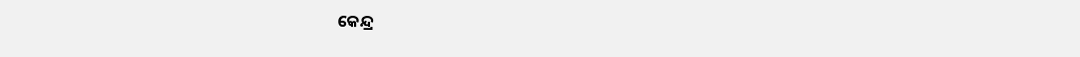କେନ୍ଦ୍ର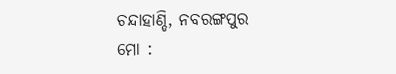ଚନ୍ଦାହାଣ୍ଡି, ନବରଙ୍ଗପୁର
ମୋ :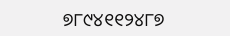୭୮୯୪୧୧୨୪୮୭